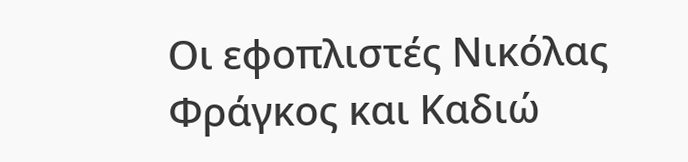Οι εφοπλιστές Νικόλας Φράγκος και Καδιώ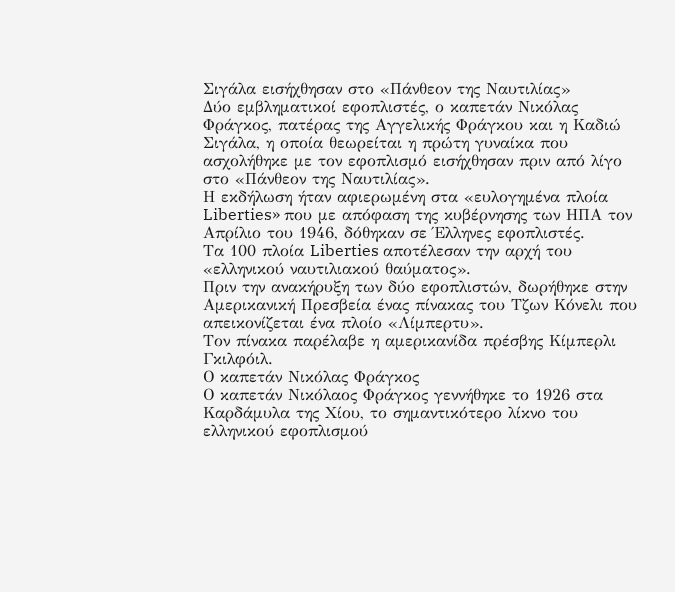Σιγάλα εισήχθησαν στο «Πάνθεον της Ναυτιλίας»
Δύο εμβληματικοί εφοπλιστές, ο καπετάν Νικόλας Φράγκος, πατέρας της Αγγελικής Φράγκου και η Καδιώ Σιγάλα, η οποία θεωρείται η πρώτη γυναίκα που ασχολήθηκε με τον εφοπλισμό εισήχθησαν πριν από λίγο στο «Πάνθεον της Ναυτιλίας».
Η εκδήλωση ήταν αφιερωμένη στα «ευλογημένα πλοία Liberties» που με απόφαση της κυβέρνησης των ΗΠΑ τον Απρίλιο του 1946, δόθηκαν σε Έλληνες εφοπλιστές.
Τα 100 πλοία Liberties αποτέλεσαν την αρχή του «ελληνικού ναυτιλιακού θαύματος».
Πριν την ανακήρυξη των δύο εφοπλιστών, δωρήθηκε στην Αμερικανική Πρεσβεία ένας πίνακας του Τζων Κόνελι που απεικονίζεται ένα πλοίο «Λίμπερτυ».
Τον πίνακα παρέλαβε η αμερικανίδα πρέσβης Κίμπερλι Γκιλφόιλ.
Ο καπετάν Νικόλας Φράγκος
Ο καπετάν Νικόλαος Φράγκος γεννήθηκε το 1926 στα Καρδάμυλα της Χίου, το σημαντικότερο λίκνο του ελληνικού εφοπλισμού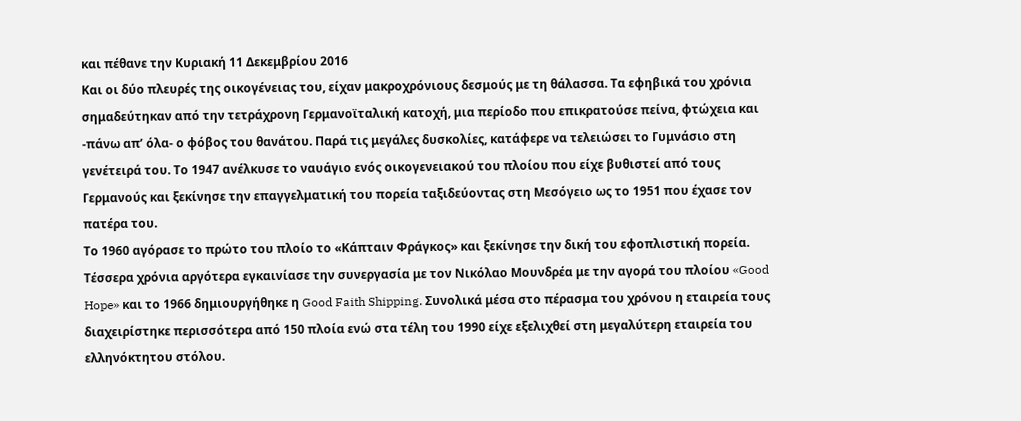και πέθανε την Κυριακή 11 Δεκεμβρίου 2016
Και οι δύο πλευρές της οικογένειας του, είχαν μακροχρόνιους δεσμούς με τη θάλασσα. Τα εφηβικά του χρόνια σημαδεύτηκαν από την τετράχρονη Γερμανοϊταλική κατοχή, μια περίοδο που επικρατούσε πείνα, φτώχεια και -πάνω απ’ όλα- ο φόβος του θανάτου. Παρά τις μεγάλες δυσκολίες, κατάφερε να τελειώσει το Γυμνάσιο στη γενέτειρά του. Το 1947 ανέλκυσε το ναυάγιο ενός οικογενειακού του πλοίου που είχε βυθιστεί από τους Γερμανούς και ξεκίνησε την επαγγελματική του πορεία ταξιδεύοντας στη Μεσόγειο ως το 1951 που έχασε τον πατέρα του.
Το 1960 αγόρασε το πρώτο του πλοίο το «Κάπταιν Φράγκος» και ξεκίνησε την δική του εφοπλιστική πορεία. Τέσσερα χρόνια αργότερα εγκαινίασε την συνεργασία με τον Νικόλαο Μουνδρέα με την αγορά του πλοίου «Good Hope» και το 1966 δημιουργήθηκε η Good Faith Shipping. Συνολικά μέσα στο πέρασμα του χρόνου η εταιρεία τους διαχειρίστηκε περισσότερα από 150 πλοία ενώ στα τέλη του 1990 είχε εξελιχθεί στη μεγαλύτερη εταιρεία του ελληνόκτητου στόλου.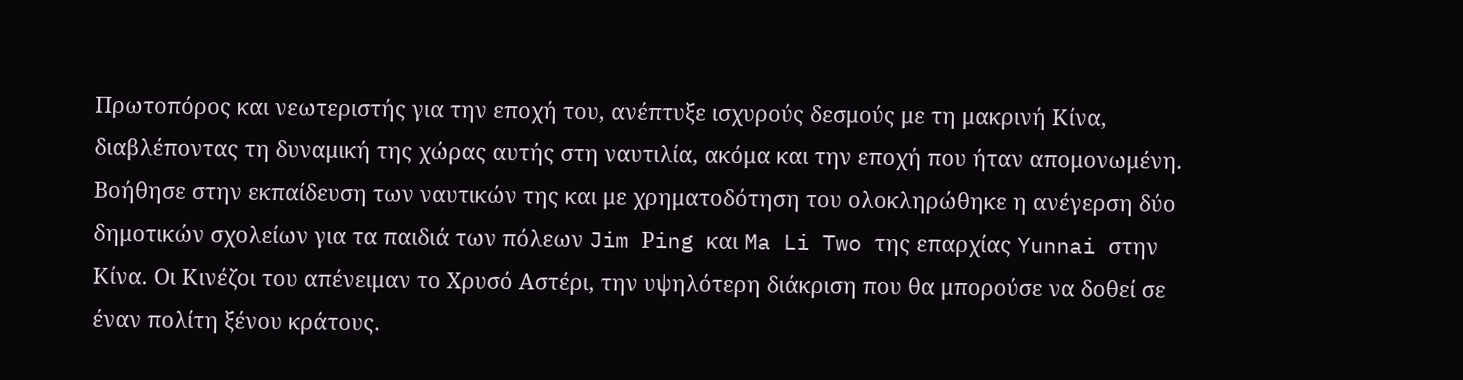Πρωτοπόρος και νεωτεριστής για την εποχή του, ανέπτυξε ισχυρούς δεσμούς με τη μακρινή Κίνα, διαβλέποντας τη δυναμική της χώρας αυτής στη ναυτιλία, ακόμα και την εποχή που ήταν απομονωμένη. Βοήθησε στην εκπαίδευση των ναυτικών της και με χρηματοδότηση του ολοκληρώθηκε η ανέγερση δύο δημοτικών σχολείων για τα παιδιά των πόλεων Jim Ρing και Ma Li Two της επαρχίας Yunnai στην Κίνα. Οι Κινέζοι του απένειμαν το Χρυσό Αστέρι, την υψηλότερη διάκριση που θα μπορούσε να δοθεί σε έναν πολίτη ξένου κράτους.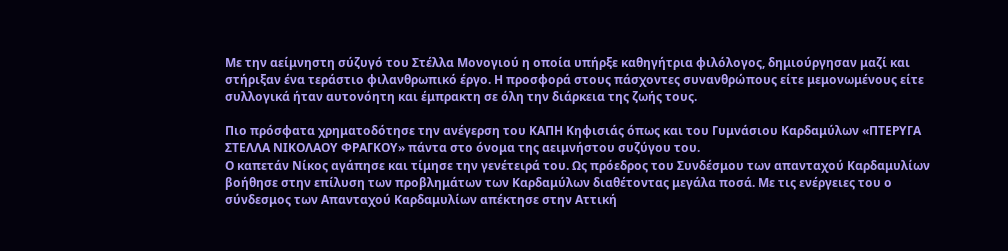Με την αείμνηστη σύζυγό του Στέλλα Μονογιού η οποία υπήρξε καθηγήτρια φιλόλογος, δημιούργησαν μαζί και στήριξαν ένα τεράστιο φιλανθρωπικό έργο. Η προσφορά στους πάσχοντες συνανθρώπους είτε μεμονωμένους είτε συλλογικά ήταν αυτονόητη και έμπρακτη σε όλη την διάρκεια της ζωής τους.

Πιο πρόσφατα χρηματοδότησε την ανέγερση του ΚΑΠΗ Κηφισιάς όπως και του Γυμνάσιου Καρδαμύλων «ΠΤΕΡΥΓΑ ΣΤΕΛΛΑ ΝΙΚΟΛΑΟΥ ΦΡΑΓΚΟΥ» πάντα στο όνομα της αειμνήστου συζύγου του.
Ο καπετάν Νίκος αγάπησε και τίμησε την γενέτειρά του. Ως πρόεδρος του Συνδέσμου των απανταχού Καρδαμυλίων βοήθησε στην επίλυση των προβλημάτων των Καρδαμύλων διαθέτοντας μεγάλα ποσά. Με τις ενέργειες του ο σύνδεσμος των Απανταχού Καρδαμυλίων απέκτησε στην Αττική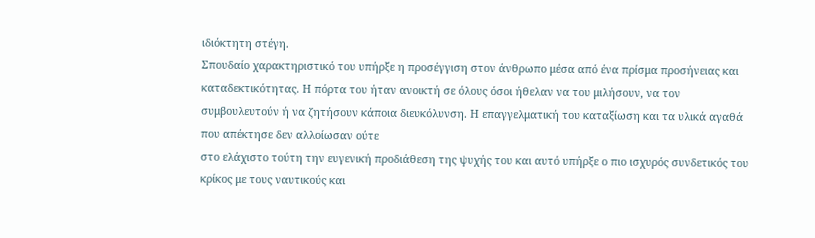ιδιόκτητη στέγη.
Σπουδαίο χαρακτηριστικό του υπήρξε η προσέγγιση στον άνθρωπο μέσα από ένα πρίσμα προσήνειας και καταδεκτικότητας. Η πόρτα του ήταν ανοικτή σε όλους όσοι ήθελαν να του μιλήσουν, να τον συμβουλευτούν ή να ζητήσουν κάποια διευκόλυνση. Η επαγγελματική του καταξίωση και τα υλικά αγαθά που απέκτησε δεν αλλοίωσαν ούτε
στο ελάχιστο τούτη την ευγενική προδιάθεση της ψυχής του και αυτό υπήρξε ο πιο ισχυρός συνδετικός του κρίκος με τους ναυτικούς και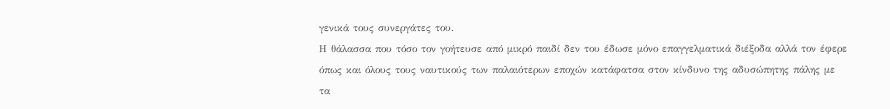γενικά τους συνεργάτες του.
Η θάλασσα που τόσο τον γοήτευσε από μικρό παιδί δεν του έδωσε μόνο επαγγελματικά διέξοδα αλλά τον έφερε όπως και όλους τους ναυτικούς των παλαιότερων εποχών κατάφατσα στον κίνδυνο της αδυσώπητης πάλης με τα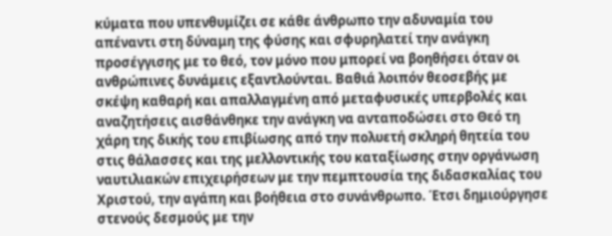κύματα που υπενθυμίζει σε κάθε άνθρωπο την αδυναμία του απέναντι στη δύναμη της φύσης και σφυρηλατεί την ανάγκη προσέγγισης με το θεό, τον μόνο που μπορεί να βοηθήσει όταν οι ανθρώπινες δυνάμεις εξαντλούνται. Βαθιά λοιπόν θεοσεβής με σκέψη καθαρή και απαλλαγμένη από μεταφυσικές υπερβολές και αναζητήσεις αισθάνθηκε την ανάγκη να ανταποδώσει στο Θεό τη χάρη της δικής του επιβίωσης από την πολυετή σκληρή θητεία του στις θάλασσες και της μελλοντικής του καταξίωσης στην οργάνωση ναυτιλιακών επιχειρήσεων με την πεμπτουσία της διδασκαλίας του Χριστού, την αγάπη και βοήθεια στο συνάνθρωπο. Έτσι δημιούργησε στενούς δεσμούς με την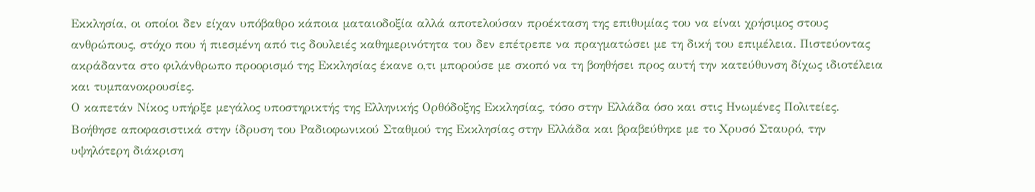Εκκλησία, οι οποίοι δεν είχαν υπόβαθρο κάποια ματαιοδοξία αλλά αποτελούσαν προέκταση της επιθυμίας του να είναι χρήσιμος στους ανθρώπους, στόχο που ή πιεσμένη από τις δουλειές καθημερινότητα του δεν επέτρεπε να πραγματώσει με τη δική του επιμέλεια. Πιστεύοντας ακράδαντα στο φιλάνθρωπο προορισμό της Εκκλησίας έκανε ο,τι μπορούσε με σκοπό να τη βοηθήσει προς αυτή την κατεύθυνση δίχως ιδιοτέλεια και τυμπανοκρουσίες.
Ο καπετάν Νίκος υπήρξε μεγάλος υποστηρικτής της Ελληνικής Ορθόδοξης Εκκλησίας, τόσο στην Ελλάδα όσο και στις Ηνωμένες Πολιτείες. Βοήθησε αποφασιστικά στην ίδρυση του Ραδιοφωνικού Σταθμού της Εκκλησίας στην Ελλάδα και βραβεύθηκε με το Χρυσό Σταυρό, την υψηλότερη διάκριση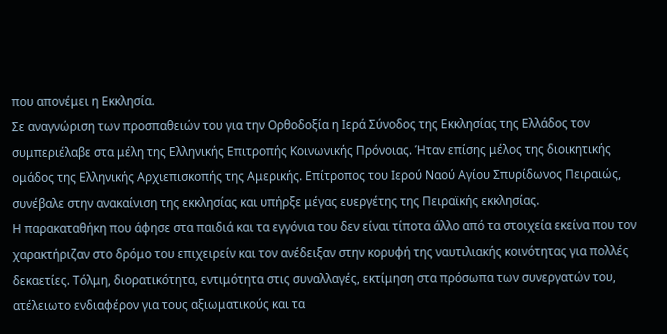που απονέμει η Εκκλησία.
Σε αναγνώριση των προσπαθειών του για την Ορθοδοξία η Ιερά Σύνοδος της Εκκλησίας της Ελλάδος τον συμπεριέλαβε στα μέλη της Ελληνικής Επιτροπής Κοινωνικής Πρόνοιας. Ήταν επίσης μέλος της διοικητικής ομάδος της Ελληνικής Αρχιεπισκοπής της Αμερικής. Επίτροπος του Ιερού Ναού Αγίου Σπυρίδωνος Πειραιώς, συνέβαλε στην ανακαίνιση της εκκλησίας και υπήρξε μέγας ευεργέτης της Πειραϊκής εκκλησίας.
Η παρακαταθήκη που άφησε στα παιδιά και τα εγγόνια του δεν είναι τίποτα άλλο από τα στοιχεία εκείνα που τον χαρακτήριζαν στο δρόμο του επιχειρείν και τον ανέδειξαν στην κορυφή της ναυτιλιακής κοινότητας για πολλές δεκαετίες. Τόλμη, διορατικότητα, εντιμότητα στις συναλλαγές, εκτίμηση στα πρόσωπα των συνεργατών του, ατέλειωτο ενδιαφέρον για τους αξιωματικούς και τα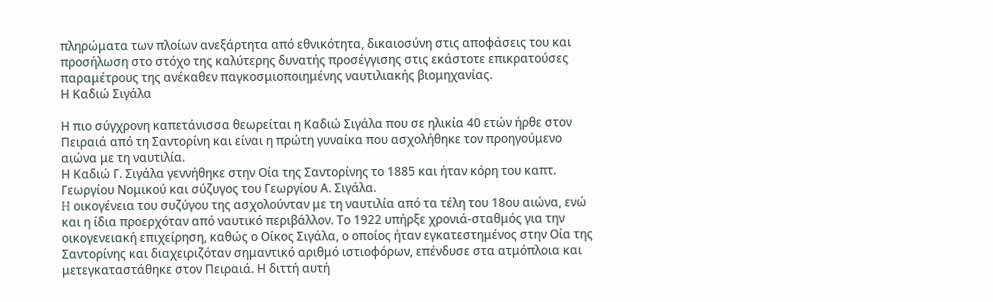πληρώματα των πλοίων ανεξάρτητα από εθνικότητα, δικαιοσύνη στις αποφάσεις του και προσήλωση στο στόχο της καλύτερης δυνατής προσέγγισης στις εκάστοτε επικρατούσες παραμέτρους της ανέκαθεν παγκοσμιοποιημένης ναυτιλιακής βιομηχανίας.
Η Καδιώ Σιγάλα

Η πιο σύγχρονη καπετάνισσα θεωρείται η Καδιώ Σιγάλα που σε ηλικία 40 ετών ήρθε στον Πειραιά από τη Σαντορίνη και είναι η πρώτη γυναίκα που ασχολήθηκε τον προηγούμενο αιώνα με τη ναυτιλία.
Η Καδιώ Γ. Σιγάλα γεννήθηκε στην Οία της Σαντορίνης το 1885 και ήταν κόρη του καπτ. Γεωργίου Νομικού και σύζυγος του Γεωργίου Α. Σιγάλα.
H οικογένεια του συζύγου της ασχολούνταν με τη ναυτιλία από τα τέλη του 18ου αιώνα, ενώ και η ίδια προερχόταν από ναυτικό περιβάλλον. Το 1922 υπήρξε χρονιά-σταθμός για την οικογενειακή επιχείρηση, καθώς ο Οίκος Σιγάλα, ο οποίος ήταν εγκατεστημένος στην Οία της Σαντορίνης και διαχειριζόταν σημαντικό αριθμό ιστιοφόρων, επένδυσε στα ατμόπλοια και μετεγκαταστάθηκε στον Πειραιά. Η διττή αυτή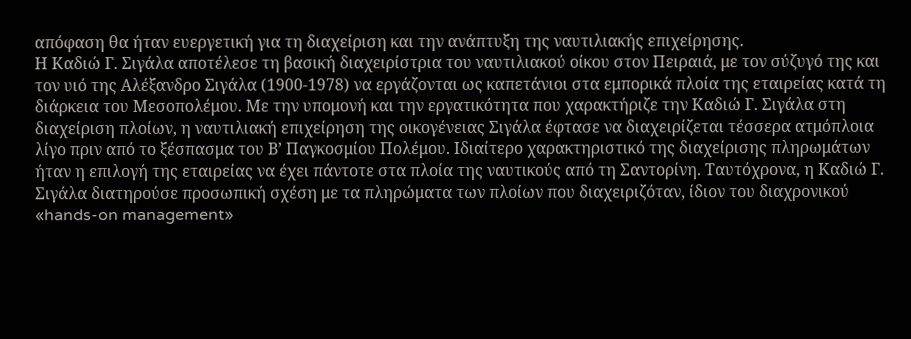απόφαση θα ήταν ευεργετική για τη διαχείριση και την ανάπτυξη της ναυτιλιακής επιχείρησης.
Η Καδιώ Γ. Σιγάλα αποτέλεσε τη βασική διαχειρίστρια του ναυτιλιακού οίκου στον Πειραιά, με τον σύζυγό της και τον υιό της Αλέξανδρο Σιγάλα (1900-1978) να εργάζονται ως καπετάνιοι στα εμπορικά πλοία της εταιρείας κατά τη διάρκεια του Μεσοπολέμου. Με την υπομονή και την εργατικότητα που χαρακτήριζε την Καδιώ Γ. Σιγάλα στη διαχείριση πλοίων, η ναυτιλιακή επιχείρηση της οικογένειας Σιγάλα έφτασε να διαχειρίζεται τέσσερα ατμόπλοια λίγο πριν από το ξέσπασμα του Β’ Παγκοσμίου Πολέμου. Ιδιαίτερο χαρακτηριστικό της διαχείρισης πληρωμάτων ήταν η επιλογή της εταιρείας να έχει πάντοτε στα πλοία της ναυτικούς από τη Σαντορίνη. Ταυτόχρονα, η Καδιώ Γ. Σιγάλα διατηρούσε προσωπική σχέση με τα πληρώματα των πλοίων που διαχειριζόταν, ίδιον του διαχρονικού «hands-on management»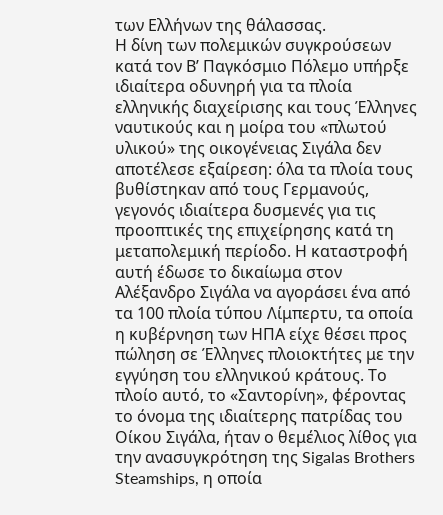των Ελλήνων της θάλασσας.
Η δίνη των πολεμικών συγκρούσεων κατά τον Β’ Παγκόσμιο Πόλεμο υπήρξε ιδιαίτερα οδυνηρή για τα πλοία ελληνικής διαχείρισης και τους Έλληνες ναυτικούς και η μοίρα του «πλωτού υλικού» της οικογένειας Σιγάλα δεν αποτέλεσε εξαίρεση: όλα τα πλοία τους βυθίστηκαν από τους Γερμανούς, γεγονός ιδιαίτερα δυσμενές για τις προοπτικές της επιχείρησης κατά τη μεταπολεμική περίοδο. Η καταστροφή αυτή έδωσε το δικαίωμα στον Αλέξανδρο Σιγάλα να αγοράσει ένα από τα 100 πλοία τύπου Λίμπερτυ, τα οποία η κυβέρνηση των ΗΠΑ είχε θέσει προς πώληση σε Έλληνες πλοιοκτήτες με την εγγύηση του ελληνικού κράτους. Το πλοίο αυτό, το «Σαντορίνη», φέροντας το όνομα της ιδιαίτερης πατρίδας του Οίκου Σιγάλα, ήταν ο θεμέλιος λίθος για την ανασυγκρότηση της Sigalas Brothers Steamships, η οποία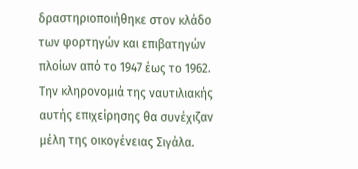δραστηριοποιήθηκε στον κλάδο των φορτηγών και επιβατηγών πλοίων από το 1947 έως το 1962. Την κληρονομιά της ναυτιλιακής αυτής επιχείρησης θα συνέχιζαν μέλη της οικογένειας Σιγάλα.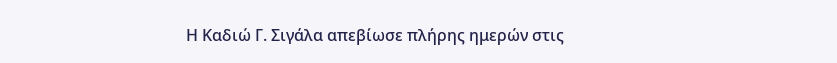Η Καδιώ Γ. Σιγάλα απεβίωσε πλήρης ημερών στις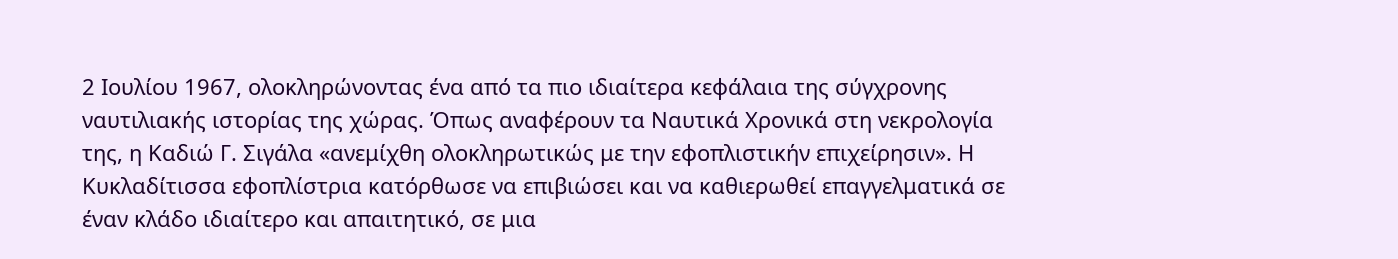2 Ιουλίου 1967, ολοκληρώνοντας ένα από τα πιο ιδιαίτερα κεφάλαια της σύγχρονης ναυτιλιακής ιστορίας της χώρας. Όπως αναφέρουν τα Ναυτικά Χρονικά στη νεκρολογία της, η Καδιώ Γ. Σιγάλα «ανεμίχθη ολοκληρωτικώς με την εφοπλιστικήν επιχείρησιν». Η Κυκλαδίτισσα εφοπλίστρια κατόρθωσε να επιβιώσει και να καθιερωθεί επαγγελματικά σε έναν κλάδο ιδιαίτερο και απαιτητικό, σε μια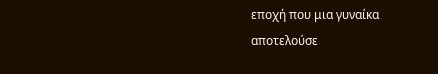εποχή που μια γυναίκα αποτελούσε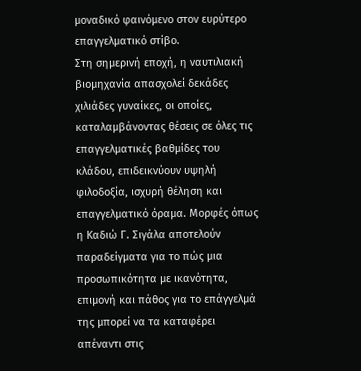μοναδικό φαινόμενο στον ευρύτερο επαγγελματικό στίβο.
Στη σημερινή εποχή, η ναυτιλιακή βιομηχανία απασχολεί δεκάδες χιλιάδες γυναίκες, οι οποίες, καταλαμβάνοντας θέσεις σε όλες τις επαγγελματικές βαθμίδες του κλάδου, επιδεικνύουν υψηλή φιλοδοξία, ισχυρή θέληση και επαγγελματικό όραμα. Μορφές όπως η Καδιώ Γ. Σιγάλα αποτελούν παραδείγματα για το πώς μια προσωπικότητα με ικανότητα, επιμονή και πάθος για το επάγγελμά της μπορεί να τα καταφέρει απέναντι στις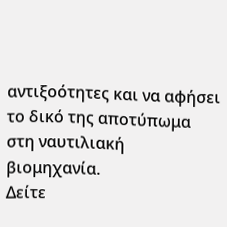αντιξοότητες και να αφήσει το δικό της αποτύπωμα στη ναυτιλιακή βιομηχανία.
Δείτε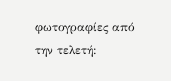φωτογραφίες από την τελετή: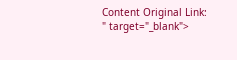Content Original Link:
" target="_blank">